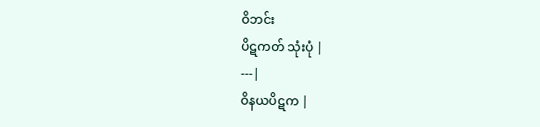ဝိဘင်း
ပိဋကတ် သုံးပုံ |
---|
ဝိနယပိဋက |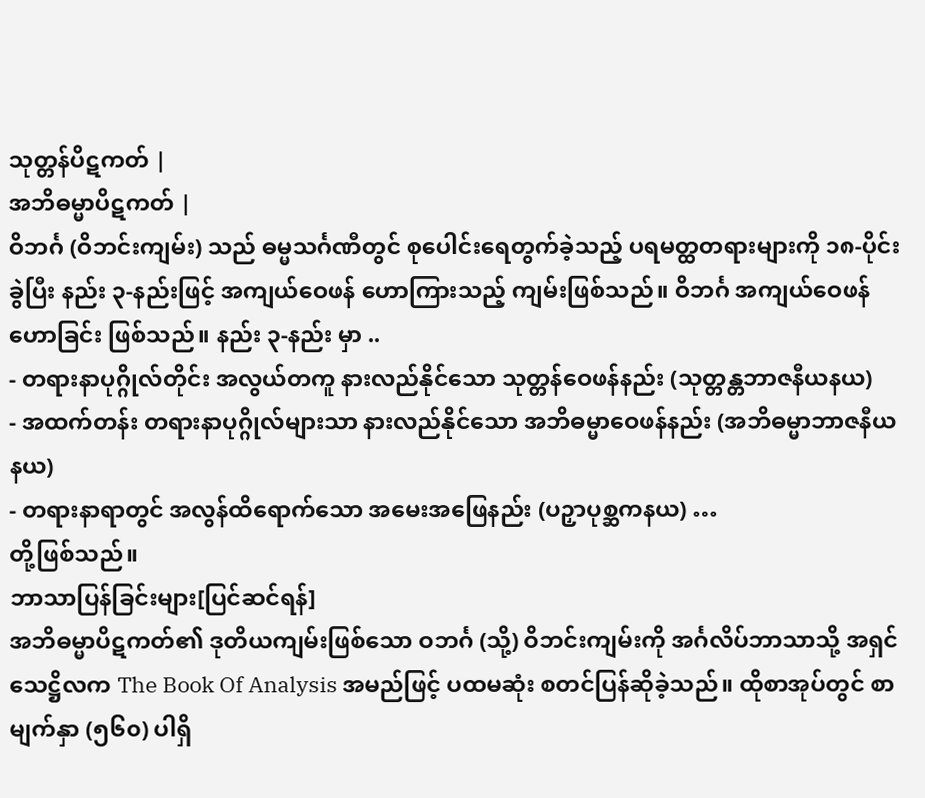သုတ္တန်ပိဋကတ် |
အဘိဓမ္မာပိဋကတ် |
ဝိဘင်္ဂ (ဝိဘင်းကျမ်း) သည် ဓမ္မသင်္ဂဏီတွင် စုပေါင်းရေတွက်ခဲ့သည့် ပရမတ္ထတရားများကို ၁၈-ပိုင်းခွဲပြီး နည်း ၃-နည်းဖြင့် အကျယ်ဝေဖန် ဟောကြားသည့် ကျမ်းဖြစ်သည်။ ဝိဘင်္ဂ အကျယ်ဝေဖန်ဟောခြင်း ဖြစ်သည်။ နည်း ၃-နည်း မှာ ..
- တရားနာပုဂ္ဂိုလ်တိုင်း အလွယ်တကူ နားလည်နိုင်သော သုတ္တန်ဝေဖန်နည်း (သုတ္တန္တဘာဇနီယနယ)
- အထက်တန်း တရားနာပုဂ္ဂိုလ်များသာ နားလည်နိုင်သော အဘိဓမ္မာဝေဖန်နည်း (အဘိဓမ္မာဘာဇနီယနယ)
- တရားနာရာတွင် အလွန်ထိရောက်သော အမေးအဖြေနည်း (ပဉှာပုစ္ဆကနယ) …
တို့ဖြစ်သည်။
ဘာသာပြန်ခြင်းများ[ပြင်ဆင်ရန်]
အဘိဓမ္မာပိဋကတ်၏ ဒုတိယကျမ်းဖြစ်သော ဝဘင်္ဂ (သို့) ဝိဘင်းကျမ်းကို အင်္ဂလိပ်ဘာသာသို့ အရှင်သေဋ္ဌိလက The Book Of Analysis အမည်ဖြင့် ပထမဆုံး စတင်ပြန်ဆိုခဲ့သည်။ ထိုစာအုပ်တွင် စာမျက်နှာ (၅၆၀) ပါရှိ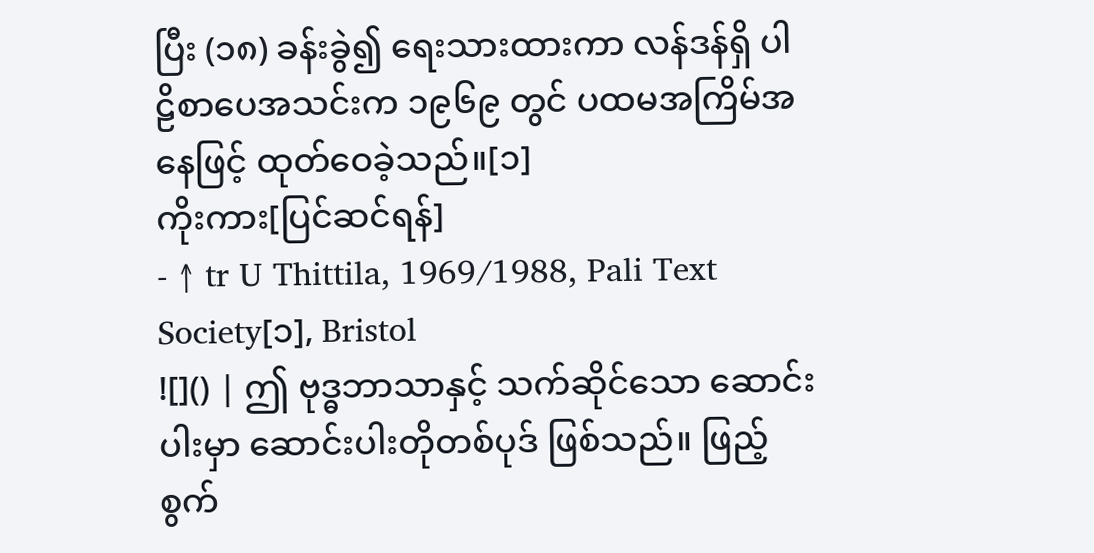ပြီး (၁၈) ခန်းခွဲ၍ ရေးသားထားကာ လန်ဒန်ရှိ ပါဠိစာပေအသင်းက ၁၉၆၉ တွင် ပထမအကြိမ်အနေဖြင့် ထုတ်ဝေခဲ့သည်။[၁]
ကိုးကား[ပြင်ဆင်ရန်]
- ↑ tr U Thittila, 1969/1988, Pali Text Society[၁], Bristol
![]() | ဤ ဗုဒ္ဓဘာသာနှင့် သက်ဆိုင်သော ဆောင်းပါးမှာ ဆောင်းပါးတိုတစ်ပုဒ် ဖြစ်သည်။ ဖြည့်စွက်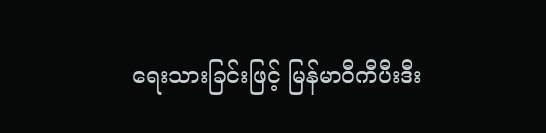ရေးသားခြင်းဖြင့် မြန်မာဝီကီပီးဒီး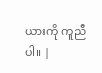ယားကို ကူညီပါ။ |